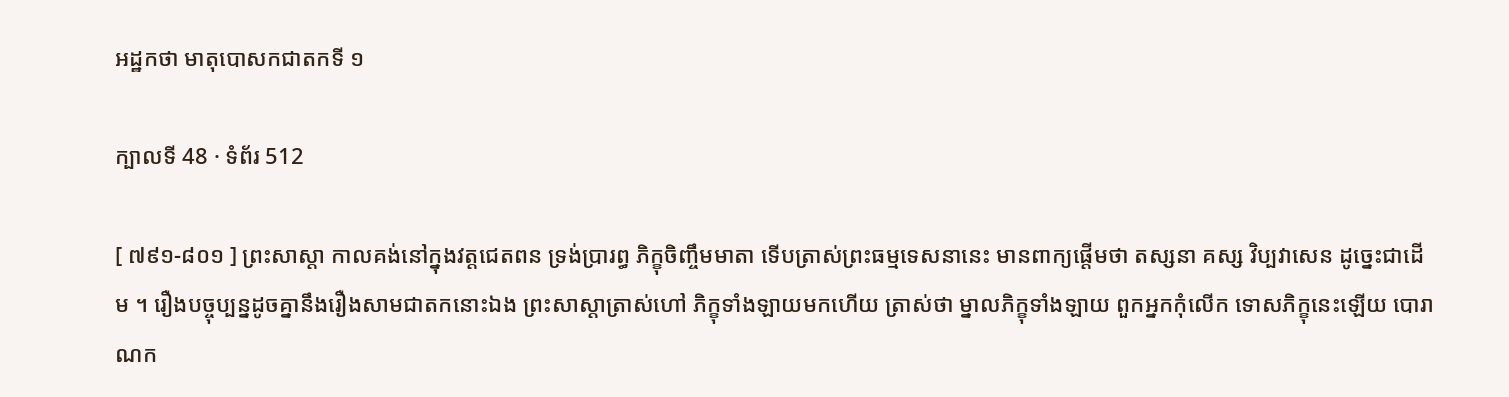អដ្ឋកថា មាតុបោសកជាតកទី ១

ក្បាលទី 48 · ទំព័រ 512

[ ៧៩១-៨០១ ] ព្រះសាស្តា កាលគង់នៅក្នុងវត្តជេតពន ទ្រង់ប្រារព្ធ ភិក្ខុចិញ្ចឹមមាតា ទើបត្រាស់ព្រះធម្មទេសនានេះ មានពាក្យផ្តើមថា តស្សនា គស្ស វិប្បវាសេន ដូច្នេះជាដើម ។ រឿងបច្ចុប្បន្នដូចគ្នានឹងរឿងសាមជាតកនោះឯង ព្រះសាស្តាត្រាស់ហៅ ភិក្ខុទាំងឡាយមកហើយ ត្រាស់ថា ម្នាលភិក្ខុទាំងឡាយ ពួកអ្នកកុំលើក ទោសភិក្ខុនេះឡើយ បោរាណក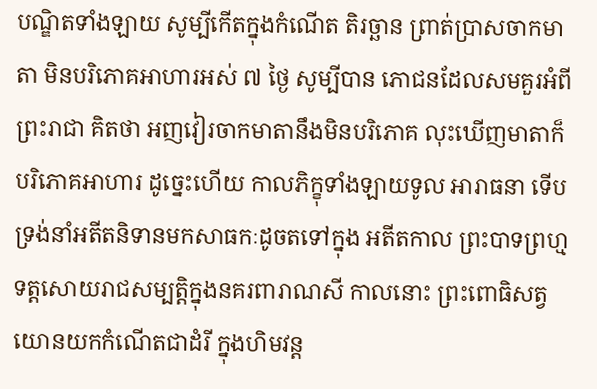បណ្ឌិតទាំងឡាយ សូម្បីកើតក្នុងកំណើត តិរច្ឆាន ព្រាត់ប្រាសចាកមាតា មិនបរិភោគអាហារអស់ ៧ ថ្ងៃ សូម្បីបាន ភោជនដែលសមគួរអំពីព្រះរាជា គិតថា អញវៀរចាកមាតានឹងមិនបរិភោគ លុះឃើញមាតាក៏បរិភោគអាហារ ដូច្នេះហើយ កាលភិក្ខុទាំងឡាយទូល អារាធនា ទើបទ្រង់នាំអតីតនិទានមកសាធកៈដូចតទៅក្នុង អតីតកាល ព្រះបាទព្រហ្មទត្តសោយរាជសម្បត្តិក្នុងនគរពារាណសី កាលនោះ ព្រះពោធិសត្វយោនយកកំណើតជាដំរី ក្នុងហិមវន្ត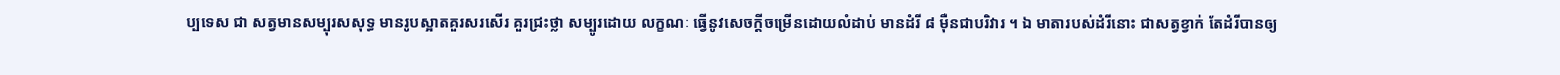ប្បទេស ជា សត្វមានសម្បុរសសុទ្ធ មានរូបស្អាតគួរសរសើរ គួរជ្រះថ្លា សម្បូរដោយ លក្ខណៈ ធ្វើនូវសេចក្តីចម្រើនដោយលំដាប់ មានដំរី ៨ ម៉ឺនជាបរិវារ ។ ឯ មាតារបស់ដំរីនោះ ជាសត្វខ្វាក់ តែដំរីបានឲ្យ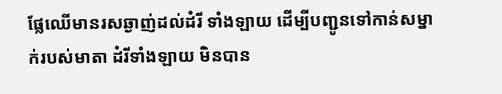ផ្លែឈើមានរសឆ្ងាញ់ដល់ដំរី ទាំងឡាយ ដើម្បីបញ្ជូនទៅកាន់សម្នាក់របស់មាតា ដំរីទាំងឡាយ មិនបាន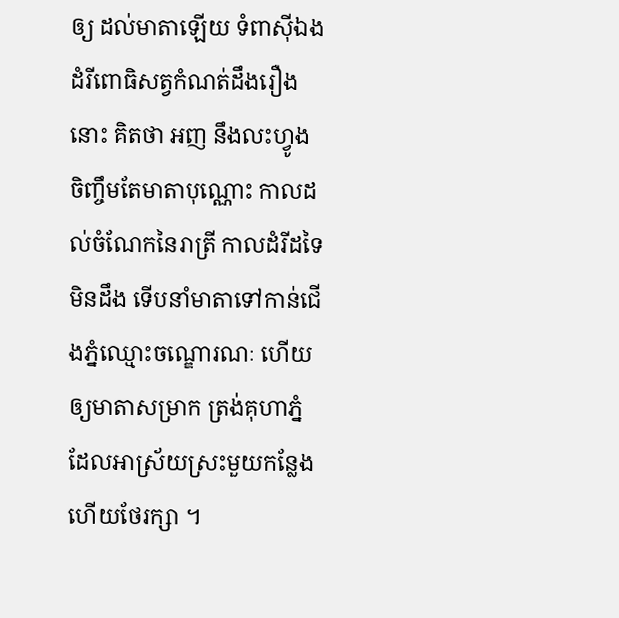ឲ្យ ដល់មាតាឡើយ ទំពាស៊ីឯង ដំរីពោធិសត្វកំណត់ដឹងរឿងនោះ គិតថា អញ នឹងលះហ្វូង ចិញ្ចឹមតែមាតាបុណ្ណោះ កាលដល់ចំណែកនៃរាត្រី កាលដំរីដទៃ មិនដឹង ទើបនាំមាតាទៅកាន់ជើងភ្នំឈ្មោះចណ្ឌោរណៈ ហើយឲ្យមាតាសម្រាក ត្រង់គុហាភ្នំ ដែលអាស្រ័យស្រះមួយកន្លែង ហើយថែរក្សា ។